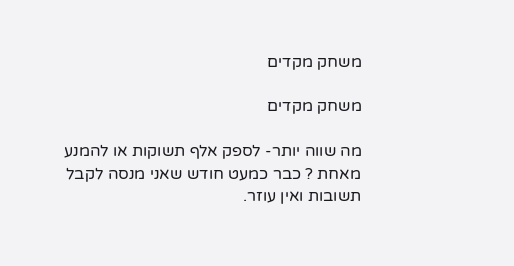משחק מקדים

משחק מקדים

מה שווה יותר- לספק אלף תשוקות או להמנע מאחת ? כבר כמעט חודש שאני מנסה לקבל תשובות ואין עוזר.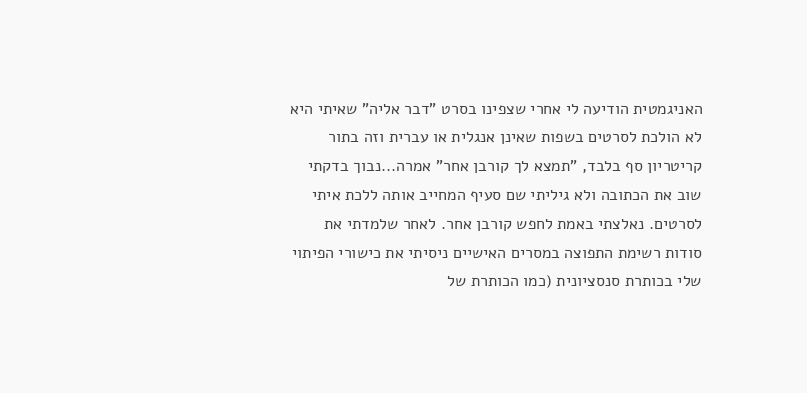האניגמטית הודיעה לי אחרי שצפינו בסרט "דבר אליה" שאיתי היא לא הולכת לסרטים בשפות שאינן אנגלית או עברית וזה בתור קריטריון סף בלבד, "תמצא לך קורבן אחר" אמרה...נבוך בדקתי שוב את הכתובה ולא גיליתי שם סעיף המחייב אותה ללכת איתי לסרטים. נאלצתי באמת לחפש קורבן אחר. לאחר שלמדתי את סודות רשימת התפוצה במסרים האישיים ניסיתי את כישורי הפיתוי שלי בכותרת סנסציונית (כמו הכותרת של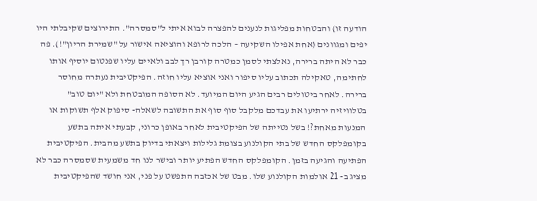הודעה זו) והבטחות מפליגות לנענים להפצרה לבוא איתי ל"סמסרה". התירוצים שקיבלתי היו יפים ומגוונים (אחת אפילו השקיעה – הלכה לרופא והוציאה אישור על "שמירת הריון"!). פה כבר לא היתה ברירה, נאלצתי לסמן כמטרה קורבן רך לבב ולאיים עליו שפנטום יוסיף אותו לחתימה, טאקילה תכתוב עליו סיפור ואני אוציא עליו חוזה. הפיקטיבית נעתרה מחוסר ברירה. לאחר ביטולים רבים הגיע היום המיועד. לא הסופה המובטחת ולא "יום טוב" בטלוויזיה ירתיעו את עבדכם מלקבל סוף סוף את התשובה לשאלה- סיפוק אלף תשוקות או המנעות מאחת?! בשל נטייתה של הפיקטיבית לאחר באופן כרוני, קבעתי איתה בתשע בקומפלקס החדש של בתי הקולנוע בצומת גלילות ויצאתי בדיוק בתשע מהבית. הפיקטיבית הפתיעה והגיעה בזמן. הקומפלקס החדש הפתיע יותר ובישר לנו חד משמעית שסמסרה כבר לא מציג ב- 21 אולמות הקולנוע שלו. מבט של אכזבה התפשט על פני, אני חושד שהפיקטיבית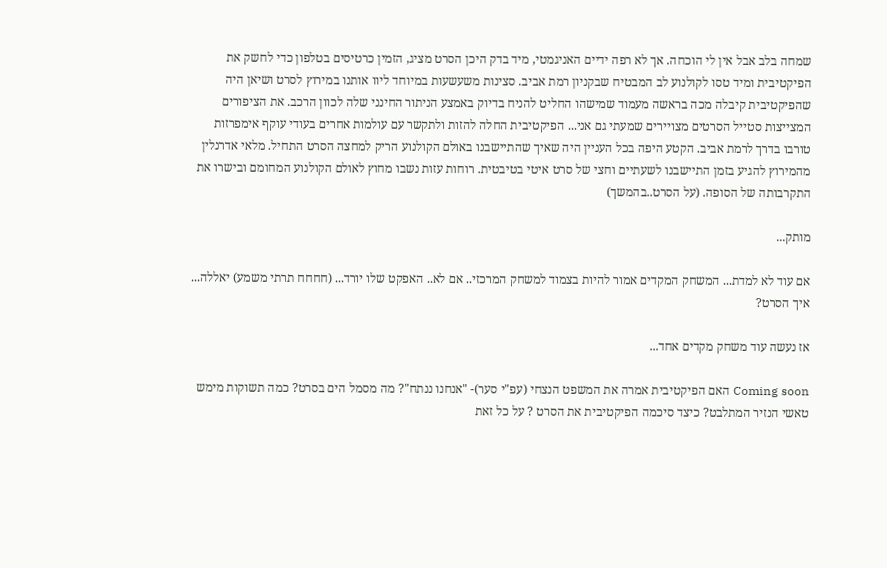שמחה בלב אבל אין לי הוכחה. אך לא רפה ידיים האניגמטי, מיד בדק היכן הסרט מציג, הזמין כרטיסים בטלפון כדי לחשק את הפיקטיבית ומיד טסו לקולנוע לב המבטיח שבקניון רמת אביב. סצינות משעשעות במיוחד ליוו אותנו במירוץ לסרט ושיאן היה שהפיקטיבית קיבלה מכה בראשה מעמוד שמישהו החליט להניח בדיוק באמצע הניתור החינני שלה לכוון הרכב. את הציפורים המצייצות סטייל הסרטים מצויירים שמעתי גם אני... הפיקטיבית החלה להזות ולתקשר עם עולמות אחרים בעודי עוקף אימפרזות טורבו בדרך לרמת אביב. הקטע היפה בכל העניין היה שאיך שהתיישבנו באולם הקולנוע הריק למחצה הסרט התחיל. מלאי אדרנלין מהמירוץ להגיע בזמן התיישבנו לשעתיים וחצי של סרט איטי בטיבטית. רוחות עזות נשבו מחוץ לאולם הקולנוע המחומם ובישרו את התקרבותה של הסופה. (על הסרט..בהמשך)

מותק...

אם עוד לא למדת... המשחק המקדים אמור להיות בצמוד למשחק המרכזי.. אם לא.. האפקט שלו יורד... (חחחח תרתי משמע) יאללה... איך הסרט?

אז נעשה עוד משחק מקדים אחד...

Coming soon האם הפיקטיבית אמרה את המשפט הנצחי (עפ"י סער)- "אנחנו ננתח"? מה מסמל הים בסרט? כמה תשוקות מימש טאשי הנזיר המתלבט? כיצד סיכמה הפיקטיבית את הסרט ? על כל זאת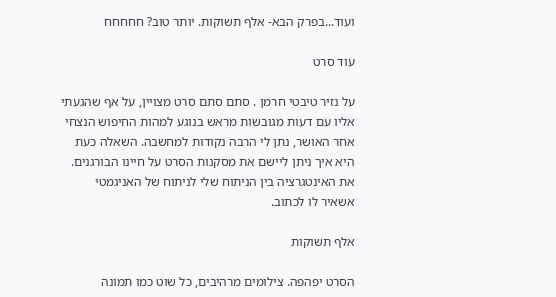ועוד...בפרק הבא- אלף תשוקות. יותר טוב? חחחחח

עוד סרט

על נזיר טיבטי חרמן . סתם סתם סרט מצויין, על אף שהגעתי אליו עם דעות מגובשות מראש בנוגע למהות החיפוש הנצחי אחר האושר, נתן לי הרבה נקודות למחשבה. השאלה כעת היא איך ניתן ליישם את מסקנות הסרט על חיינו הבורגנים. את האינטגרציה בין הניתוח שלי לניתוח של האניגמטי אשאיר לו לכתוב.

אלף תשוקות

הסרט יפהפה. צילומים מרהיבים, כל שוט כמו תמונה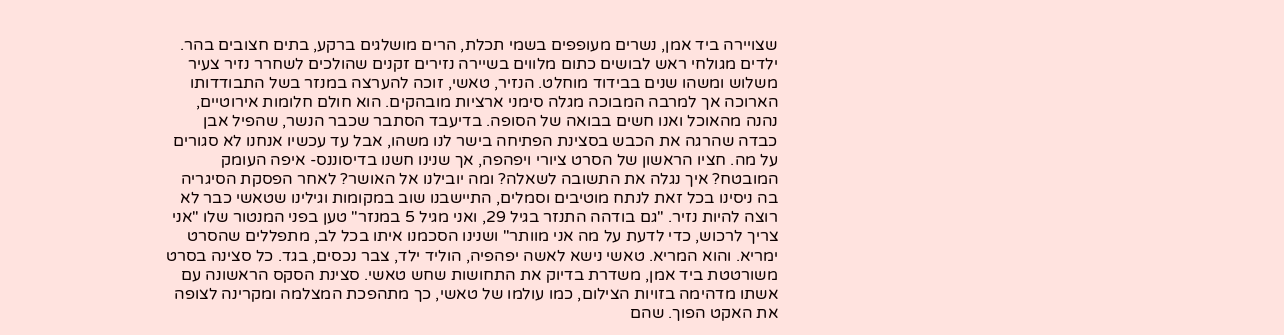שצויירה ביד אמן, נשרים מעופפים בשמי תכלת, הרים מושלגים ברקע, בתים חצובים בהר. ילדים מגולחי ראש לבושים כתום מלווים בשיירה נזירים זקנים שהולכים לשחרר נזיר צעיר משלוש ומשהו שנים בבידוד מוחלט. הנזיר, טאשי, זוכה להערצה במנזר בשל התבודדותו הארוכה אך למרבה המבוכה מגלה סימני ארציות מובהקים. הוא חולם חלומות אירוטיים, נהנה מהאוכל ואנו חשים בבואה של הסופה. בדיעבד הסתבר שכבר הנשר, שהפיל אבן כבדה שהרגה את הכבש בסצינת הפתיחה בישר לנו משהו, אבל עד עכשיו אנחנו לא סגורים על מה. חציו הראשון של הסרט ציורי ויפהפה, אך שנינו חשנו בדיסוננס- איפה העומק המובטח? איך נגלה את התשובה לשאלה? ומה יובילנו אל האושר? לאחר הפסקת הסיגריה בה ניסינו בכל זאת לנתח מוטיבים וסמלים, התיישבנו שוב במקומות וגילינו שטאשי כבר לא רוצה להיות נזיר. "גם בודהה התנזר בגיל 29, ואני מגיל 5 במנזר" טען בפני המנטור שלו "אני צריך לרכוש, כדי לדעת על מה אני מוותר" ושנינו הסכמנו איתו בכל לב, מתפללים שהסרט ימריא. והוא המריא. טאשי נישא לאשה יפהפיה, הוליד ילד, צבר נכסים, בגד. כל סצינה בסרט משורטטת ביד אמן, משדרת בדיוק את התחושות שחש טאשי. סצינת הסקס הראשונה עם אשתו מדהימה בזויות הצילום, כמו עולמו של טאשי, כך מתהפכת המצלמה ומקרינה לצופה את האקט הפוך. שהם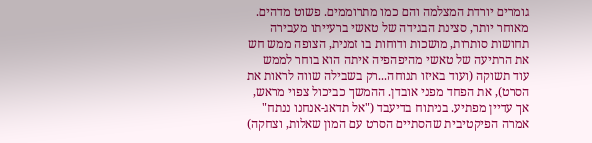גומרים יורדת המצלמה והם כמו מתרוממים. פשוט מדהים. מאוחר יותר, סצינת הבגידה של טאשי ברעייתו מעבירה תחושות סותרות, מושכות ודוחות בו זמנית, הצופה ממש חש את הרתיעה של טאשי מהיפהפיה איתה הוא בוחר לממש עוד תשוקה (ועוד באיזו תנוחה...רק בשבילה שווה לראות את הסרט), את הפחד מפני אובדן. ההמשך כביכול צפוי מראש, אך עדיין מפתיע. בניתוח בדיעבד ("אל תדאג-אנחנו ננתח" אמרה הפיקטיבית שהסתיים הסרט עם המון שאלות, וצחקה)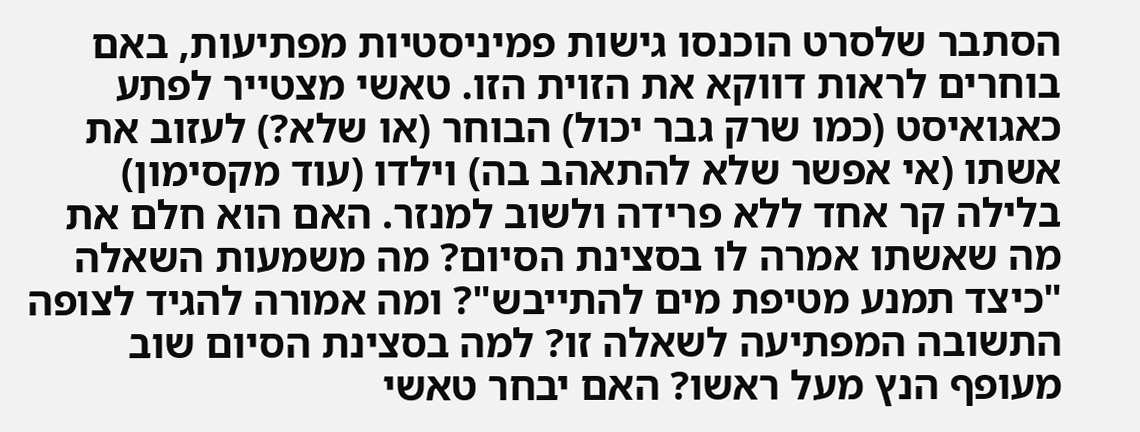הסתבר שלסרט הוכנסו גישות פמיניסטיות מפתיעות, באם בוחרים לראות דווקא את הזוית הזו. טאשי מצטייר לפתע כאגואיסט (כמו שרק גבר יכול) הבוחר (או שלא?) לעזוב את אשתו (אי אפשר שלא להתאהב בה) וילדו (עוד מקסימון) בלילה קר אחד ללא פרידה ולשוב למנזר. האם הוא חלם את מה שאשתו אמרה לו בסצינת הסיום? מה משמעות השאלה "כיצד תמנע מטיפת מים להתייבש"? ומה אמורה להגיד לצופה התשובה המפתיעה לשאלה זו? למה בסצינת הסיום שוב מעופף הנץ מעל ראשו? האם יבחר טאשי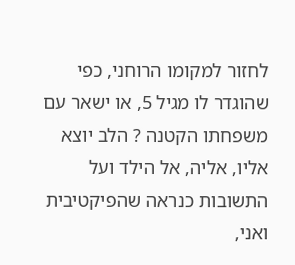לחזור למקומו הרוחני, כפי שהוגדר לו מגיל 5, או ישאר עם משפחתו הקטנה ? הלב יוצא אליו, אליה, אל הילד ועל התשובות כנראה שהפיקטיבית ואני,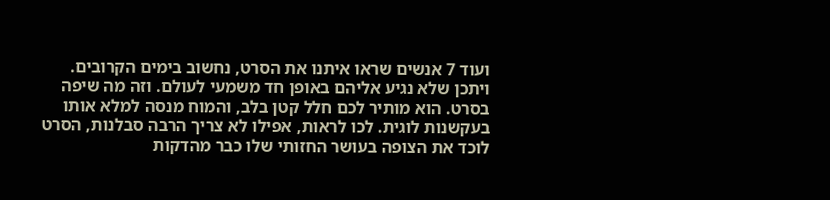ועוד 7 אנשים שראו איתנו את הסרט, נחשוב בימים הקרובים. ויתכן שלא נגיע אליהם באופן חד משמעי לעולם. וזה מה שיפה בסרט. הוא מותיר לכם חלל קטן בלב, והמוח מנסה למלא אותו בעקשנות לוגית. לכו לראות, אפילו לא צריך הרבה סבלנות, הסרט לוכד את הצופה בעושר החזותי שלו כבר מהדקות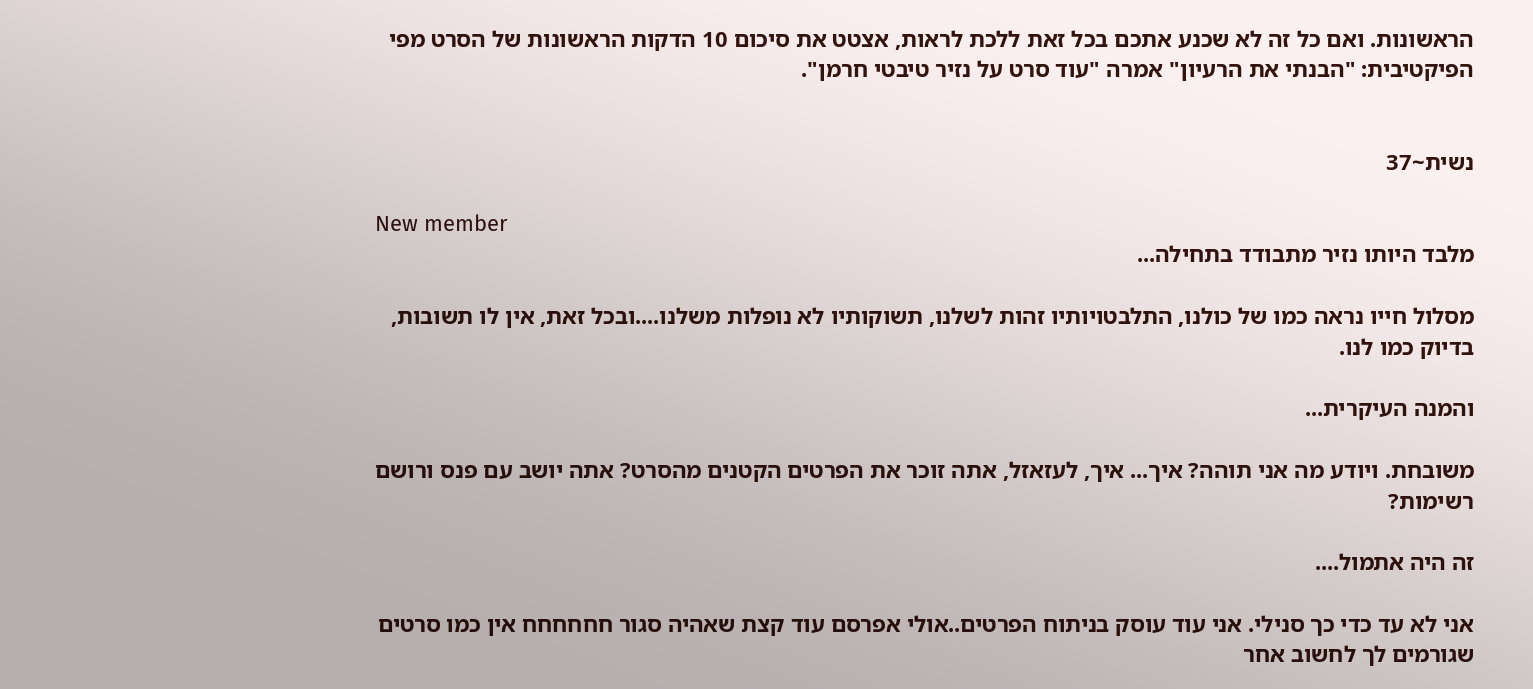הראשונות. ואם כל זה לא שכנע אתכם בכל זאת ללכת לראות, אצטט את סיכום 10 הדקות הראשונות של הסרט מפי הפיקטיבית: "הבנתי את הרעיון" אמרה "עוד סרט על נזיר טיבטי חרמן".


נשית~37

New member
מלבד היותו נזיר מתבודד בתחילה...

מסלול חייו נראה כמו של כולנו, התלבטויותיו זהות לשלנו, תשוקותיו לא נופלות משלנו....ובכל זאת, אין לו תשובות, בדיוק כמו לנו.

והמנה העיקרית...

משובחת. ויודע מה אני תוהה? איך... איך, לעזאזל, אתה זוכר את הפרטים הקטנים מהסרט? אתה יושב עם פנס ורושם רשימות?

זה היה אתמול....

אני לא עד כדי כך סנילי. אני עוד עוסק בניתוח הפרטים..אולי אפרסם עוד קצת שאהיה סגור חחחחחח אין כמו סרטים שגורמים לך לחשוב אחר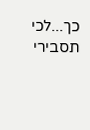כך...לכי תסבירי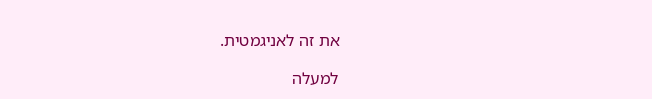את זה לאניגמטית.

למעלה